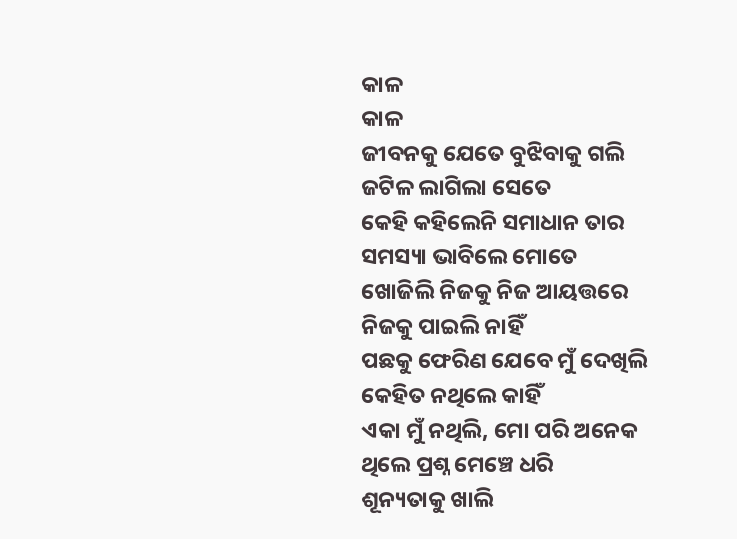କାଳ
କାଳ
ଜୀବନକୁ ଯେତେ ବୁଝିବାକୁ ଗଲି
ଜଟିଳ ଲାଗିଲା ସେତେ
କେହି କହିଲେନି ସମାଧାନ ତାର
ସମସ୍ୟା ଭାବିଲେ ମୋତେ
ଖୋଜିଲି ନିଜକୁ ନିଜ ଆୟତ୍ତରେ
ନିଜକୁ ପାଇଲି ନାହିଁ
ପଛକୁ ଫେରିଣ ଯେବେ ମୁଁ ଦେଖିଲି
କେହିତ ନଥିଲେ କାହିଁ
ଏକା ମୁଁ ନଥିଲି, ମୋ ପରି ଅନେକ
ଥିଲେ ପ୍ରଶ୍ନ ମେଞ୍ଚେ ଧରି
ଶୂନ୍ୟତାକୁ ଖାଲି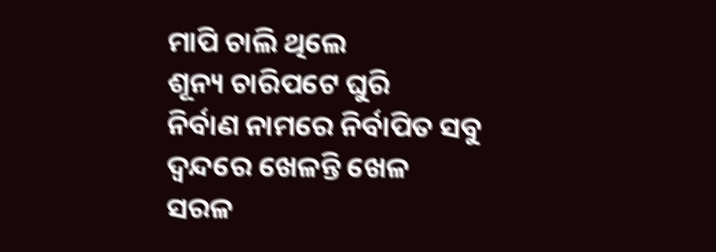ମାପି ଚାଲି ଥିଲେ
ଶୂନ୍ୟ ଚାରିପଟେ ଘୁରି
ନିର୍ବାଣ ନାମରେ ନିର୍ବାପିତ ସବୁ
ଦ୍ବନ୍ଦରେ ଖେଳନ୍ତି ଖେଳ
ସରଳ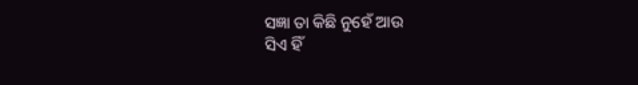ସଜ୍ଞା ତା କିଛି ନୁହେଁ ଆଉ
ସିଏ ହିଁ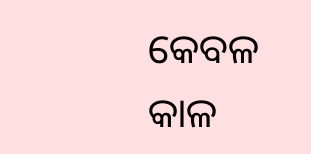କେବଳ କାଳ